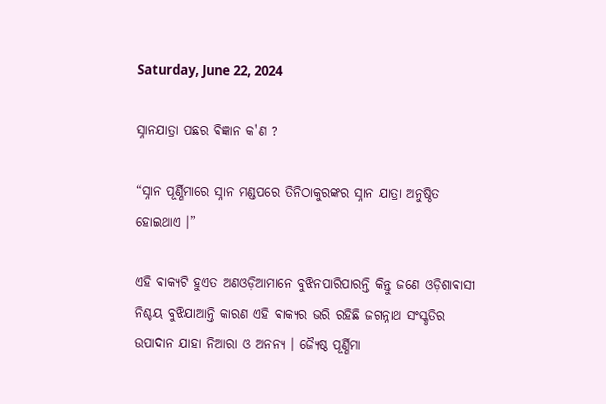Saturday, June 22, 2024

ସ୍ନାନଯାତ୍ରା ପଛର ଵିଜ୍ଞାନ କ'ଣ ?

“ସ୍ନାନ ପୂର୍ଣ୍ଣିମାରେ ସ୍ନାନ ମଣ୍ଡପରେ ତିନିଠାକୁରଙ୍କର ସ୍ନାନ ଯାତ୍ରା ଅନୁଷ୍ଠିତ ହୋଇଥାଏ ।”

ଏହି ଵାକ୍ୟଟି ହୁଏତ ଅଣଓଡ଼ିଆମାନେ ବୁଝିନପାରିପାରନ୍ତି କିନ୍ତୁ ଜଣେ ଓଡ଼ିଶାଵାସୀ ନିଶ୍ଚୟ ବୁଝିଯାଆନ୍ତି କାରଣ ଏହି ଵାକ୍ୟର ଭରି ରହିଛି ଜଗନ୍ନାଥ ସଂସ୍କୃତିର ଉପାଦାନ ଯାହା ନିଆରା ଓ ଅନନ୍ୟ । ଜ୍ଯୈଷ୍ଠ ପୂର୍ଣ୍ଣିମା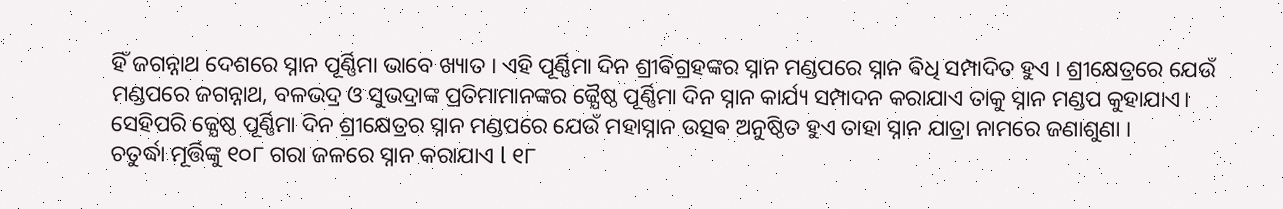ହିଁ ଜଗନ୍ନାଥ ଦେଶରେ ସ୍ନାନ ପୂର୍ଣ୍ଣିମା ଭାବେ ଖ୍ୟାତ । ଏହି ପୂର୍ଣ୍ଣିମା ଦିନ ଶ୍ରୀଵିଗ୍ରହଙ୍କର ସ୍ନାନ ମଣ୍ଡପରେ ସ୍ନାନ ଵିଧି ସମ୍ପାଦିତ ହୁଏ । ଶ୍ରୀକ୍ଷେତ୍ରରେ ଯେଉଁ ମଣ୍ଡପରେ ଜଗନ୍ନାଥ, ବଳଭଦ୍ର ଓ ସୁଭଦ୍ରାଙ୍କ ପ୍ରତିମାମାନଙ୍କର ଜ୍ଯୈଷ୍ଠ ପୂର୍ଣ୍ଣିମା ଦିନ ସ୍ନାନ କାର୍ଯ୍ୟ ସମ୍ପାଦନ କରାଯାଏ ତାକୁ ସ୍ନାନ ମଣ୍ଡପ କୁହାଯାଏ। ସେହିପରି ଜ୍ଯେଷ୍ଠ ପୂର୍ଣ୍ଣିମା ଦିନ ଶ୍ରୀକ୍ଷେତ୍ରର ସ୍ନାନ ମଣ୍ଡପରେ ଯେଉଁ ମହାସ୍ନାନ ଉତ୍ସଵ ଅନୁଷ୍ଠିତ ହୁଏ ତାହା ସ୍ନାନ ଯାତ୍ରା ନାମରେ ଜଣାଶୁଣା ।
ଚତୁର୍ଦ୍ଧା ମୂର୍ତ୍ତିଙ୍କୁ ୧୦୮ ଗରା ଜଳରେ ସ୍ନାନ କରାଯାଏ l ୧୮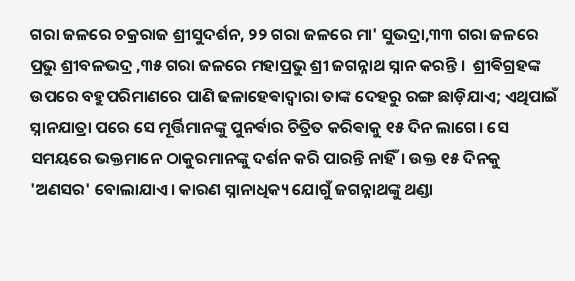ଗରା ଜଳରେ ଚକ୍ରରାଜ ଶ୍ରୀସୁଦର୍ଶନ, ୨୨ ଗରା ଜଳରେ ମା' ସୁଭଦ୍ରା,୩୩ ଗରା ଜଳରେ ପ୍ରଭୁ ଶ୍ରୀବଳଭଦ୍ର ,୩୫ ଗରା ଜଳରେ ମହାପ୍ରଭୁ ଶ୍ରୀ ଜଗନ୍ନାଥ ସ୍ନାନ କରନ୍ତି ।  ଶ୍ରୀଵିଗ୍ରହଙ୍କ ଉପରେ ବହୁପରିମାଣରେ ପାଣି ଢଳାହେଵାଦ୍ୱାରା ତାଙ୍କ ଦେହରୁ ରଙ୍ଗ ଛାଡ଼ିଯାଏ; ଏଥିପାଇଁ ସ୍ନାନଯାତ୍ରା ପରେ ସେ ମୂର୍ତ୍ତିମାନଙ୍କୁ ପୁନର୍ଵାର ଚିତ୍ରିତ କରିଵାକୁ ୧୫ ଦିନ ଲାଗେ। ସେ ସମୟରେ ଭକ୍ତମାନେ ଠାକୁରମାନଙ୍କୁ ଦର୍ଶନ କରି ପାରନ୍ତି ନାହିଁ। ଉକ୍ତ ୧୫ ଦିନକୁ 'ଅଣସର' ବୋଲାଯାଏ। କାରଣ ସ୍ନାନାଧିକ୍ୟ ଯୋଗୁଁ ଜଗନ୍ନାଥଙ୍କୁ ଥଣ୍ଡା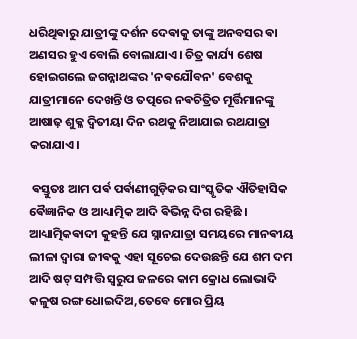ଧରିଥିଵାରୁ ଯାତ୍ରୀଙ୍କୁ ଦର୍ଶନ ଦେଵାକୁ ତାଙ୍କୁ ଅନବସର ଵା ଅଣସର ହୁଏ ବୋଲି ବୋଲାଯାଏ। ଚିତ୍ର କାର୍ଯ୍ୟ ଶେଷ ହୋଇଗଲେ ଜଗନ୍ନାଥଙ୍କର 'ନଵଯୌବନ' ବେଶକୁ ଯାତ୍ରୀମାନେ ଦେଖନ୍ତି ଓ ତତ୍ପରେ ନଵଚିତ୍ରିତ ମୂର୍ତ୍ତିମାନଙ୍କୁ ଆଷାଢ଼ ଶୁକ୍ଳ ଦ୍ୱିତୀୟା ଦିନ ରଥକୁ ନିଆଯାଇ ରଥଯାତ୍ରା କରାଯାଏ।

 ଵସ୍ତୁତଃ ଆମ ପର୍ଵ ପର୍ଵାଣୀଗୁଡ଼ିକର ସାଂସ୍କୃତିକ ଐତିହାସିକ ଵୈଜ୍ଞାନିକ ଓ ଆଧ୍ୟାତ୍ମିକ ଆଦି ଵିଭିନ୍ନ ଦିଗ ରହିଛି ।
ଆଧ୍ୟାତ୍ମିକଵାଦୀ କୁହନ୍ତି ଯେ ସ୍ନାନଯାତ୍ରା ସମୟରେ ମାନଵୀୟ ଲୀଳା ଦ୍ବାରା ଜୀଵକୁ ଏହା ସୂଚେଇ ଦେଉଛନ୍ତି ଯେ ଶମ ଦମ ଆଦି ଷଟ୍ ସମ୍ପତ୍ତି ସ୍ଵରୁପ ଜଳରେ କାମ କ୍ରୋଧ ଲୋଭାଦି କଳୁଷ ରଙ୍ଗ ଧୋଇଦିଅ,ତେବେ ମୋର ପ୍ରିୟ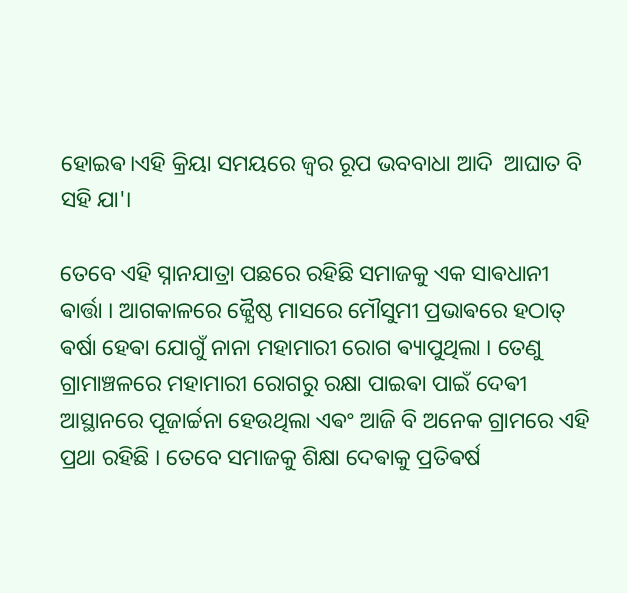ହୋଇଵ।ଏହି କ୍ରିୟା ସମୟରେ ଜ୍ଵର ରୂପ ଭବବାଧା ଆଦି  ଆଘାତ ବି ସହି ଯା'।

ତେବେ ଏହି ସ୍ନାନଯାତ୍ରା ପଛରେ ରହିଛି ସମାଜକୁ ଏକ ସାଵଧାନୀ ଵାର୍ତ୍ତା । ଆଗକାଳରେ ଜ୍ଯୈଷ୍ଠ ମାସରେ ମୌସୁମୀ ପ୍ରଭାଵରେ ହଠାତ୍ ଵର୍ଷା ହେଵା ଯୋଗୁଁ ନାନା ମହାମାରୀ ରୋଗ ଵ୍ୟାପୁଥିଲା । ତେଣୁ ଗ୍ରାମାଞ୍ଚଳରେ ମହାମାରୀ ରୋଗରୁ ରକ୍ଷା ପାଇଵା ପାଇଁ ଦେଵୀ ଆସ୍ଥାନରେ ପୂଜାର୍ଚ୍ଚନା ହେଉଥିଲା ଏଵଂ ଆଜି ବି ଅନେକ ଗ୍ରାମରେ ଏହି ପ୍ରଥା ରହିଛି ।‌ ତେବେ ସମାଜକୁ ଶିକ୍ଷା ଦେଵାକୁ ପ୍ରତିଵର୍ଷ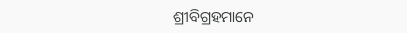ଶ୍ରୀବିଗ୍ରହମାନେ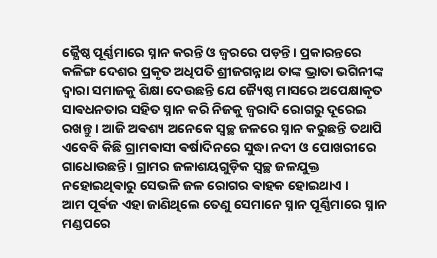ଜ୍ଯୈଷ୍ଠ ପୂର୍ଣ୍ଣମାରେ ସ୍ନାନ କରନ୍ତି ଓ ଜ୍ଵରରେ ପଡ଼ନ୍ତି । ପ୍ରକାରନ୍ତରେ କଳିଙ୍ଗ ଦେଶର ପ୍ରକୃତ ଅଧିପତି ଶ୍ରୀଜଗନ୍ନାଥ ତାଙ୍କ ଭ୍ରାତା ଭଗିନୀଙ୍କ ଦ୍ଵାରା ସମାଜକୁ ଶିକ୍ଷା ଦେଉଛନ୍ତି ଯେ ଜ୍ୟୈଷ୍ଠ ମାସରେ ଅପେକ୍ଷାକୃତ ସାଵଧନତାର ସହିତ ସ୍ନାନ କରି ନିଜକୁ ଜ୍ଵରାଦି ରୋଗରୁ ଦୂରେଇ ରଖନ୍ତୁ । ଆଜି ଅଵଶ୍ୟ ଅନେକେ ସ୍ଵଚ୍ଛ ଜଳରେ ସ୍ନାନ କରୁଛନ୍ତି ତଥାପି ଏବେବି କିଛି ଗ୍ରାମଵାସୀ ଵର୍ଷାଦିନରେ ସୁଦ୍ଧା ନଦୀ ଓ ପୋଖରୀରେ ଗାଧୋଉଛନ୍ତି । ଗ୍ରାମର ଜଳାଶୟଗୁଡ଼ିକ ସ୍ଵଚ୍ଛ ଜଳଯୁକ୍ତ ନହୋଇଥିଵାରୁ ସେଭଳି ଜଳ ରୋଗର ଵାହକ ହୋଇଥାଏ ।
ଆମ ପୂର୍ଵଜ ଏହା ଜାଣିଥିଲେ ତେଣୁ ସେମାନେ ସ୍ନାନ ପୂର୍ଣ୍ଣିମାରେ ସ୍ନାନ ମଣ୍ଡପରେ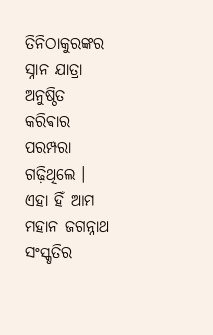ତିନିଠାକୁରଙ୍କର ସ୍ନାନ ଯାତ୍ରା ଅନୁଷ୍ଠିତ କରିଵାର ପରମ୍ପରା ଗଢ଼ିଥିଲେ । ଏହା ହିଁ ଆମ ମହାନ ଜଗନ୍ନାଥ ସଂସ୍କୃତିର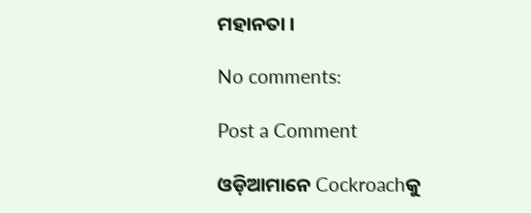ମହାନତା ।

No comments:

Post a Comment

ଓଡ଼ିଆମାନେ Cockroachକୁ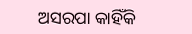ଅସରପା କାହିଁକି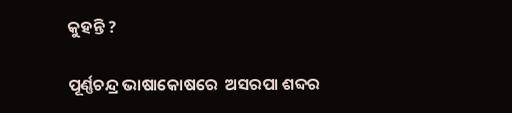କୁହନ୍ତି ?

ପୂର୍ଣ୍ଣଚନ୍ଦ୍ର ଭାଷାକୋଷରେ  ଅସରପା ଶବ୍ଦର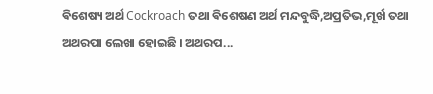ଵିଶେଷ୍ୟ ଅର୍ଥ Cockroach ତଥା ଵିଶେଷଣ ଅର୍ଥ ମନ୍ଦବୁଦ୍ଧି,ଅପ୍ରତିଭ,ମୂର୍ଖ ତଥା ଅଥରପା ଲେଖା ହୋଇଛି । ଅଥରପ...